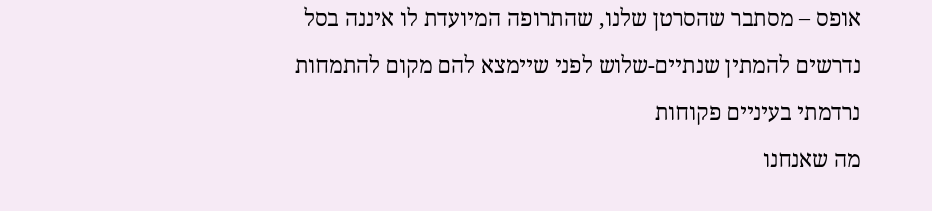אופס – מסתבר שהסרטן שלנו, שהתרופה המיועדת לו איננה בסל
נדרשים להמתין שנתיים-שלוש לפני שיימצא להם מקום להתמחות
נרדמתי בעיניים פקוחות
מה שאנחנו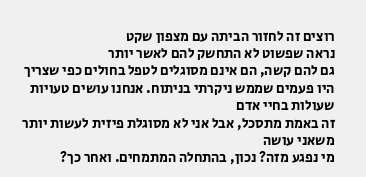רוצים זה לחזור הביתה עם מצפון שקט
נראה שפשוט לא התחשק להם לאשר יותר
גם להם קשה, הם אינם מסוגלים לטפל בחולים כפי שצריך
היו פעמים שממש ניקרתי בניתוח. אנחנו עושים טעויות שעולות בחיי אדם
זה באמת מתסכל, אבל אני לא מסוגלת פיזית לעשות יותר משאני עושה
מי נפגע מזה? נכון, בהתחלה המתמחים. ואחר כך?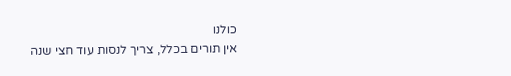כולנו
אין תורים בכלל, צריך לנסות עוד חצי שנה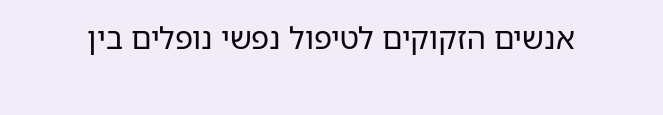אנשים הזקוקים לטיפול נפשי נופלים בין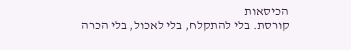הכיסאות
קורסת. בלי להתקלח, בלי לאכול, בלי הכרה